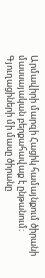Արմավիրի մարզի Հացիկ համայնքում ծիրանի մասսայական բերքահավաք է ընթանում։ Գյուղացիների մի մասը ծիրանը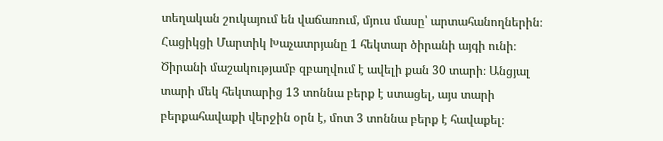տեղական շուկայում են վաճառում, մյուս մասը՝ արտահանողներին։ Հացիկցի Մարտիկ Խաչատրյանը 1 հեկտար ծիրանի այգի ունի։ Ծիրանի մաշակությամբ զբաղվում է ավելի քան 30 տարի։ Անցյալ տարի մեկ հեկտարից 13 տոննա բերք է ստացել, այս տարի բերքահավաքի վերջին օրն է, մոտ 3 տոննա բերք է հավաքել։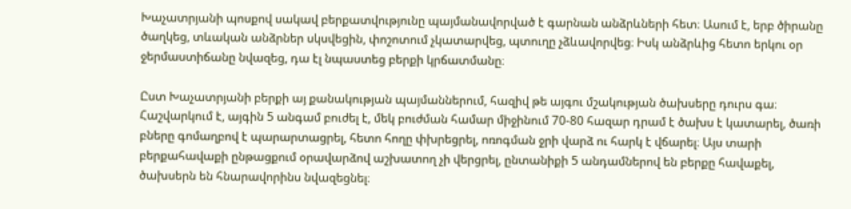Խաչատրյանի պոսքով սակավ բերքատվությունը պայմանավորված է գարնան անձրևների հետ։ Ասում է, երբ ծիրանը ծաղկեց, տևական անձրներ սկսվեցին, փոշոտում չկատարվեց, պտուղը չձևավորվեց։ Իսկ անձրևից հետո երկու օր ջերմաստիճանը նվազեց, դա էլ նպաստեց բերքի կրճատմանը։

Ըստ Խաչատրյանի բերքի այ քանակության պայմաններում, հազիվ թե այգու մշակության ծախսերը դուրս գա։ Հաշվարկում է, այգին 5 անգամ բուժել է, մեկ բուժման համար միջինում 70-80 հազար դրամ է ծախս է կատարել, ծառի բները գոմաղբով է պարարտացրել, հետո հողը փխրեցրել, ոռոգման ջրի վարձ ու հարկ է վճարել։ Այս տարի բերքահավաքի ընթացքում օրավարձով աշխատող չի վերցրել, ընտանիքի 5 անդամներով են բերքը հավաքել, ծախսերն են հնարավորինս նվազեցնել։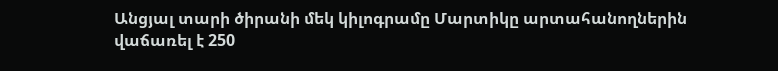Անցյալ տարի ծիրանի մեկ կիլոգրամը Մարտիկը արտահանողներին վաճառել է 250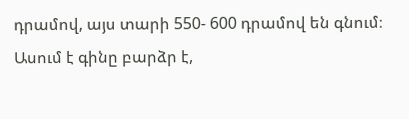դրամով, այս տարի 550- 600 դրամով են գնում։ Ասում է գինը բարձր է,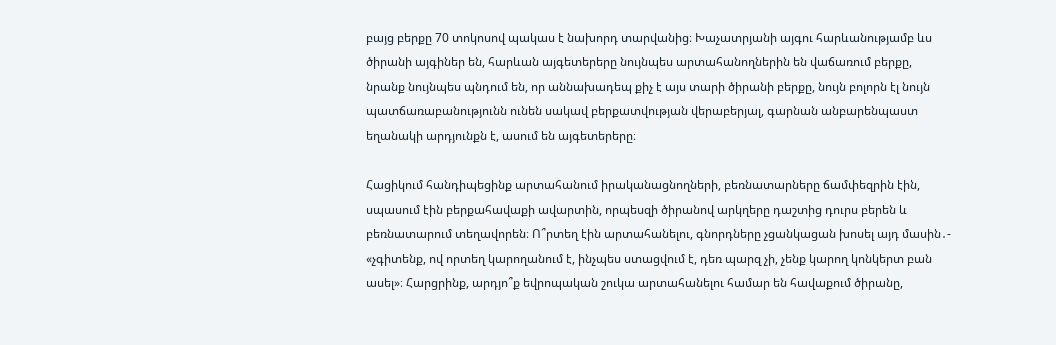բայց բերքը 70 տոկոսով պակաս է նախորդ տարվանից։ Խաչատրյանի այգու հարևանությամբ ևս ծիրանի այգիներ են, հարևան այգետերերը նույնպես արտահանողներին են վաճառում բերքը, նրանք նույնպես պնդում են, որ աննախադեպ քիչ է այս տարի ծիրանի բերքը, նույն բոլորն էլ նույն պատճառաբանությունն ունեն սակավ բերքատվության վերաբերյալ, գարնան անբարենպաստ եղանակի արդյունքն է, ասում են այգետերերը։

Հացիկում հանդիպեցինք արտահանում իրականացնողների, բեռնատարները ճամփեզրին էին, սպասում էին բերքահավաքի ավարտին, որպեսզի ծիրանով արկղերը դաշտից դուրս բերեն և բեռնատարում տեղավորեն։ Ո՞րտեղ էին արտահանելու, գնորդները չցանկացան խոսել այդ մասին․- «չգիտենք, ով որտեղ կարողանում է, ինչպես ստացվում է, դեռ պարզ չի, չենք կարող կոնկերտ բան ասել»։ Հարցրինք, արդյո՞ք եվրոպական շուկա արտահանելու համար են հավաքում ծիրանը,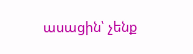ասացին՝ չենք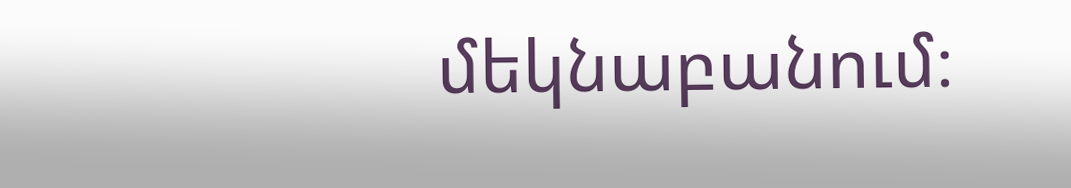մեկնաբանում։